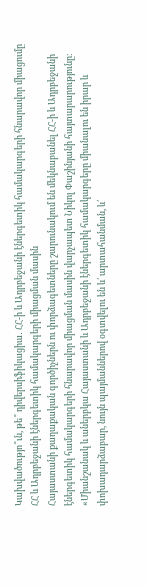Կախվածությո՞ւն, թե՞ դիվերսիֆիկացիա․ ՀՀ-ի և Ադրբեջանի էներգետիկ համակարգերի հնարավոր միացումը
ՀՀ և Ադրբեջանի էներգետիկ համակարգերի միացման մասին
Հայաստանի քաղաքական գործիչներն ու փորձագետները շարունակում են մեկնաբանել ՀՀ-ի և Ադրբեջանի էներգետիկ համակարգերի հնարավոր միացման մասին վարչապետ Նիկոլ Փաշինյանի հայտարարությունը։
«Միանշանակ և աներբկա Հայաստանի և Ադրբեջանի էներգետիկ համակարգերը միանալու են իրար և փոխադարձաբար, նույն պայմաններով օգտվելու են և՛ արտահանման, և՛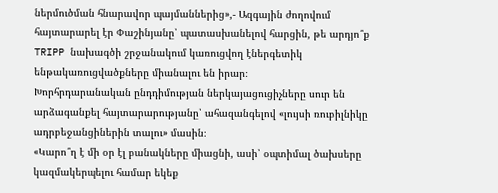ներմուծման հնարավոր պայմաններից»,- Ազգային ժողովում հայտարարել էր Փաշինյանը՝ պատասխանելով հարցին, թե արդյո՞ք TRIPP նախագծի շրջանակում կառուցվող էներգետիկ ենթակառուցվածքները միանալու են իրար։
Խորհրդարանական ընդդիմության ներկայացուցիչները սուր են արձագանքել հայտարարությանը՝ ահազանգելով «լույսի ռուբիլնիկը ադրբեջանցիներին տալու» մասին։
«Կարո՞ղ է մի օր էլ բանակները միացնի, ասի՝ օպտիմալ ծախսերը կազմակերպելու համար եկեք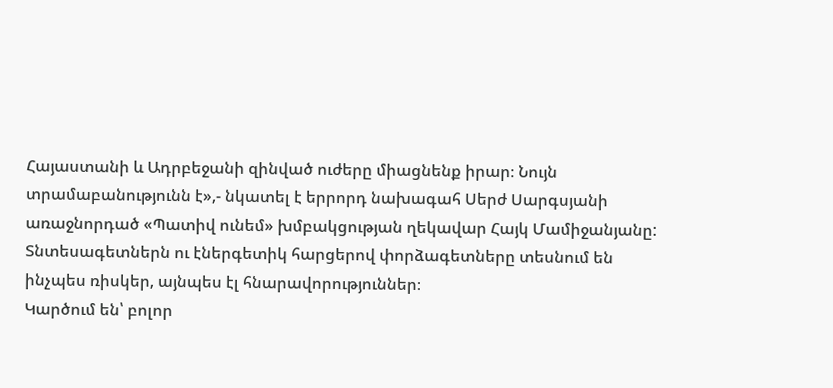Հայաստանի և Ադրբեջանի զինված ուժերը միացնենք իրար։ Նույն տրամաբանությունն է»,- նկատել է երրորդ նախագահ Սերժ Սարգսյանի առաջնորդած «Պատիվ ունեմ» խմբակցության ղեկավար Հայկ Մամիջանյանը:
Տնտեսագետներն ու էներգետիկ հարցերով փորձագետները տեսնում են ինչպես ռիսկեր, այնպես էլ հնարավորություններ։
Կարծում են՝ բոլոր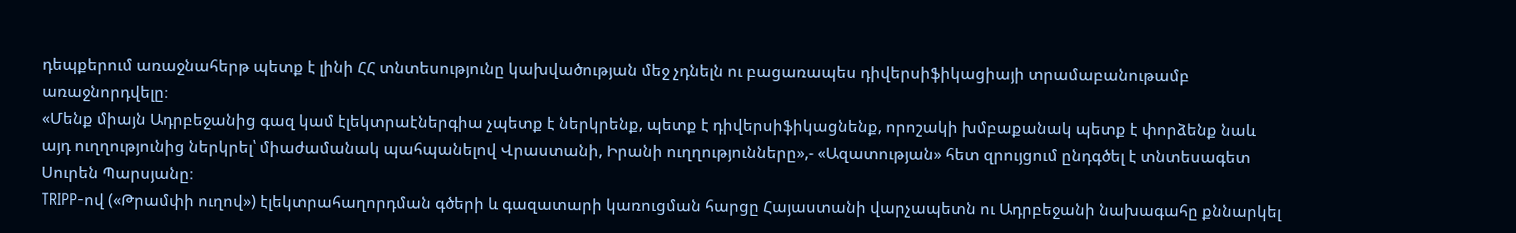դեպքերում առաջնահերթ պետք է լինի ՀՀ տնտեսությունը կախվածության մեջ չդնելն ու բացառապես դիվերսիֆիկացիայի տրամաբանութամբ առաջնորդվելը։
«Մենք միայն Ադրբեջանից գազ կամ էլեկտրաէներգիա չպետք է ներկրենք, պետք է դիվերսիֆիկացնենք, որոշակի խմբաքանակ պետք է փորձենք նաև այդ ուղղությունից ներկրել՝ միաժամանակ պահպանելով Վրաստանի, Իրանի ուղղությունները»,- «Ազատության» հետ զրույցում ընդգծել է տնտեսագետ Սուրեն Պարսյանը։
TRIPP-ով («Թրամփի ուղով») էլեկտրահաղորդման գծերի և գազատարի կառուցման հարցը Հայաստանի վարչապետն ու Ադրբեջանի նախագահը քննարկել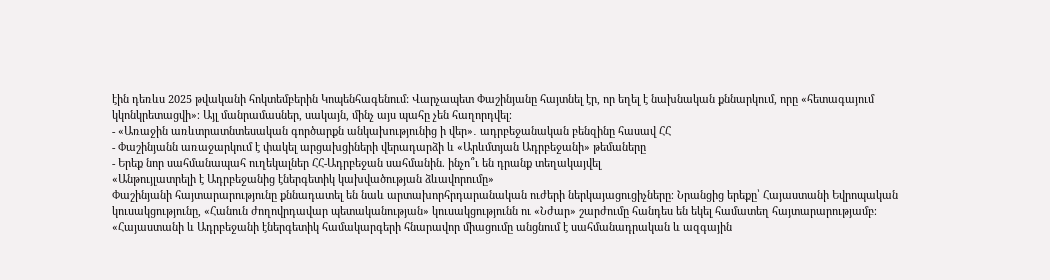էին դեռևս 2025 թվականի հոկտեմբերին Կոպենհագենում: Վարչապետ Փաշինյանը հայտնել էր, որ եղել է նախնական քննարկում, որը «հետագայում կկոնկրետացվի»։ Այլ մանրամասներ, սակայն, մինչ այս պահը չեն հաղորդվել։
- «Առաջին առևտրատնտեսական գործարքն անկախությունից ի վեր»․ ադրբեջանական բենզինը հասավ ՀՀ
- Փաշինյանն առաջարկում է փակել արցախցիների վերադարձի և «Արևմտյան Ադրբեջանի» թեմաները
- Երեք նոր սահմանապահ ուղեկալներ ՀՀ-Ադրբեջան սահմանին. ինչո՞ւ են դրանք տեղակայվել
«Անթույլատրելի է Ադրբեջանից էներգետիկ կախվածության ձևավորումը»
Փաշինյանի հայտարարությունը քննադատել են նաև արտախորհրդարանական ուժերի ներկայացուցիչները։ Նրանցից երեքը՝ Հայաստանի Եվրոպական կուսակցությունը, «Հանուն ժողովրդավար պետականության» կուսակցությունն ու «Նժար» շարժումը հանդես են եկել համատեղ հայտարարությամբ։
«Հայաստանի և Ադրբեջանի էներգետիկ համակարգերի հնարավոր միացումը անցնում է սահմանադրական և ազգային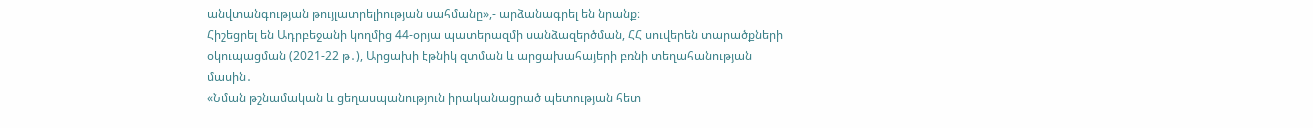անվտանգության թույլատրելիության սահմանը»,- արձանագրել են նրանք։
Հիշեցրել են Ադրբեջանի կողմից 44-օրյա պատերազմի սանձազերծման, ՀՀ սուվերեն տարածքների օկուպացման (2021-22 թ․), Արցախի էթնիկ զտման և արցախահայերի բռնի տեղահանության մասին․
«Նման թշնամական և ցեղասպանություն իրականացրած պետության հետ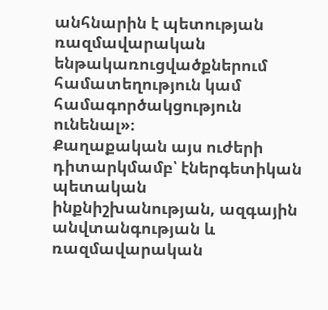անհնարին է պետության ռազմավարական ենթակառուցվածքներում համատեղություն կամ համագործակցություն ունենալ»։
Քաղաքական այս ուժերի դիտարկմամբ՝ էներգետիկան պետական ինքնիշխանության, ազգային անվտանգության և ռազմավարական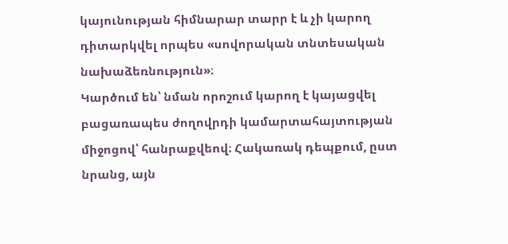կայունության հիմնարար տարր է և չի կարող դիտարկվել որպես «սովորական տնտեսական նախաձեռնություն»։
Կարծում են՝ նման որոշում կարող է կայացվել բացառապես ժողովրդի կամարտահայտության միջոցով՝ հանրաքվեով։ Հակառակ դեպքում, ըստ նրանց, այն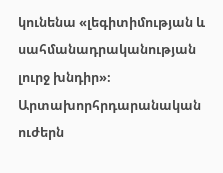կունենա «լեգիտիմության և սահմանադրականության լուրջ խնդիր»։
Արտախորհրդարանական ուժերն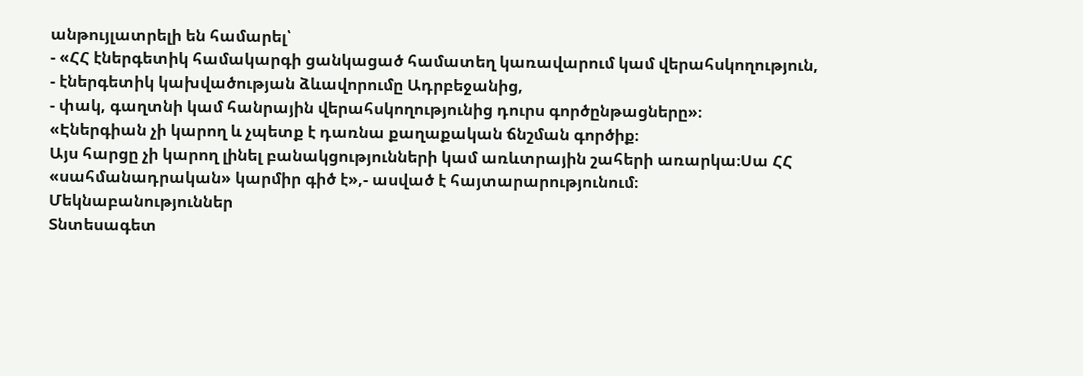անթույլատրելի են համարել՝
- «ՀՀ էներգետիկ համակարգի ցանկացած համատեղ կառավարում կամ վերահսկողություն,
- էներգետիկ կախվածության ձևավորումը Ադրբեջանից,
- փակ, գաղտնի կամ հանրային վերահսկողությունից դուրս գործընթացները»։
«Էներգիան չի կարող և չպետք է դառնա քաղաքական ճնշման գործիք։
Այս հարցը չի կարող լինել բանակցությունների կամ առևտրային շահերի առարկա։Սա ՀՀ «սահմանադրական» կարմիր գիծ է»,- ասված է հայտարարությունում։
Մեկնաբանություններ
Տնտեսագետ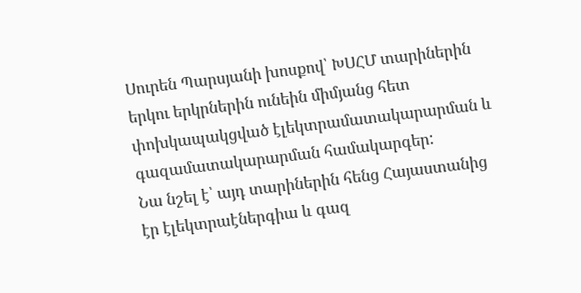Սուրեն Պարսյանի խոսքով՝ ԽՍՀՄ տարիներին երկու երկրներին ունեին միմյանց հետ փոխկապակցված էլեկտրամատակարարման և գազամատակարարման համակարգեր:
Նա նշել է՝ այդ տարիներին հենց Հայաստանից էր էլեկտրաէներգիա և գազ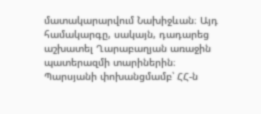մատակարարվում Նախիջևան։ Այդ համակարգը, սակայն, դադարեց աշխատել Ղարաբաղյան առաջին պատերազմի տարիներին։
Պարսյանի փոխանցմամբ՝ ՀՀ-ն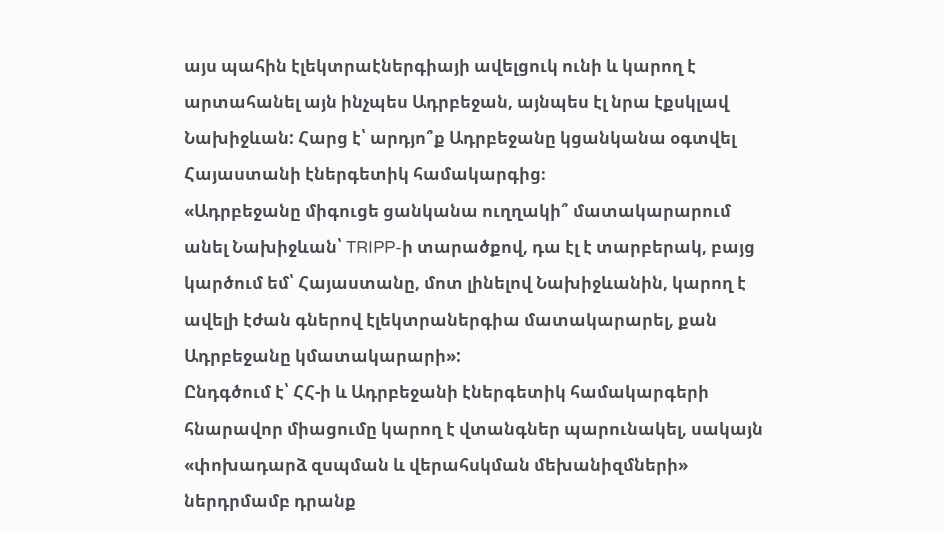այս պահին էլեկտրաէներգիայի ավելցուկ ունի և կարող է արտահանել այն ինչպես Ադրբեջան, այնպես էլ նրա էքսկլավ Նախիջևան: Հարց է՝ արդյո՞ք Ադրբեջանը կցանկանա օգտվել Հայաստանի էներգետիկ համակարգից։
«Ադրբեջանը միգուցե ցանկանա ուղղակի՞ մատակարարում անել Նախիջևան՝ TRIPP-ի տարածքով, դա էլ է տարբերակ, բայց կարծում եմ՝ Հայաստանը, մոտ լինելով Նախիջևանին, կարող է ավելի էժան գներով էլեկտրաներգիա մատակարարել, քան Ադրբեջանը կմատակարարի»:
Ընդգծում է՝ ՀՀ-ի և Ադրբեջանի էներգետիկ համակարգերի հնարավոր միացումը կարող է վտանգներ պարունակել, սակայն «փոխադարձ զսպման և վերահսկման մեխանիզմների» ներդրմամբ դրանք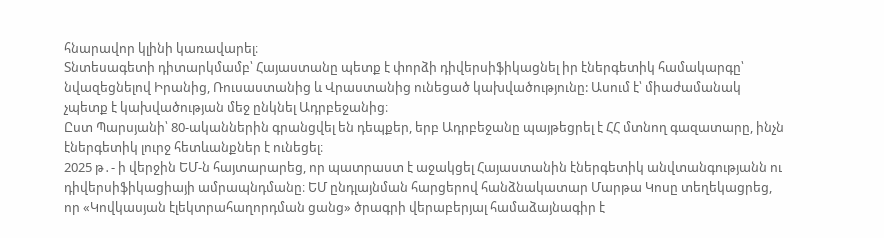հնարավոր կլինի կառավարել։
Տնտեսագետի դիտարկմամբ՝ Հայաստանը պետք է փորձի դիվերսիֆիկացնել իր էներգետիկ համակարգը՝ նվազեցնելով Իրանից, Ռուսաստանից և Վրաստանից ունեցած կախվածությունը: Ասում է՝ միաժամանակ չպետք է կախվածության մեջ ընկնել Ադրբեջանից։
Ըստ Պարսյանի՝ 80-ականներին գրանցվել են դեպքեր, երբ Ադրբեջանը պայթեցրել է ՀՀ մտնող գազատարը, ինչն էներգետիկ լուրջ հետևանքներ է ունեցել։
2025 թ․- ի վերջին ԵՄ-ն հայտարարեց, որ պատրաստ է աջակցել Հայաստանին էներգետիկ անվտանգությանն ու դիվերսիֆիկացիայի ամրապնդմանը։ ԵՄ ընդլայնման հարցերով հանձնակատար Մարթա Կոսը տեղեկացրեց, որ «Կովկասյան էլեկտրահաղորդման ցանց» ծրագրի վերաբերյալ համաձայնագիր է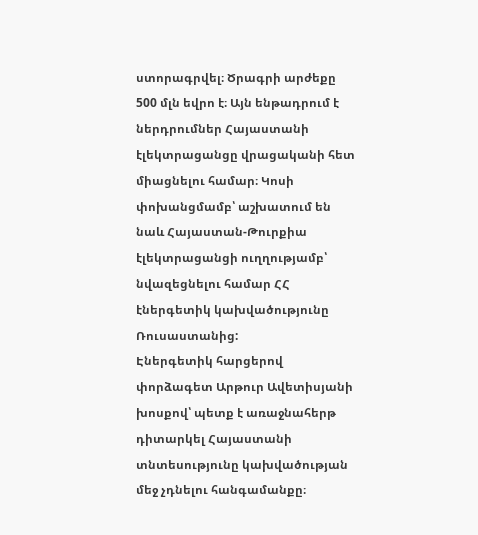ստորագրվել։ Ծրագրի արժեքը 500 մլն եվրո է։ Այն ենթադրում է ներդրումներ Հայաստանի էլեկտրացանցը վրացականի հետ միացնելու համար։ Կոսի փոխանցմամբ՝ աշխատում են նաև Հայաստան-Թուրքիա էլեկտրացանցի ուղղությամբ՝ նվազեցնելու համար ՀՀ էներգետիկ կախվածությունը Ռուսաստանից:
Էներգետիկ հարցերով փորձագետ Արթուր Ավետիսյանի խոսքով՝ պետք է առաջնահերթ դիտարկել Հայաստանի տնտեսությունը կախվածության մեջ չդնելու հանգամանքը։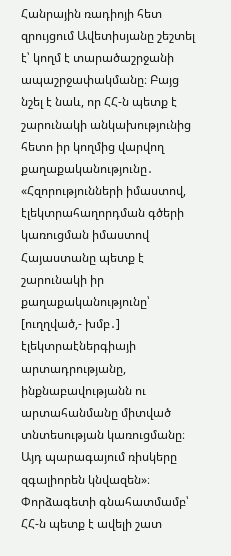Հանրային ռադիոյի հետ զրույցում Ավետիսյանը շեշտել է՝ կողմ է տարածաշրջանի ապաշրջափակմանը։ Բայց նշել է նաև, որ ՀՀ-ն պետք է շարունակի անկախությունից հետո իր կողմից վարվող քաղաքականությունը․
«Հզորությունների իմաստով, էլեկտրահաղորդման գծերի կառուցման իմաստով Հայաստանը պետք է շարունակի իր քաղաքականությունը՝ [ուղղված,- խմբ․] էլեկտրաէներգիայի արտադրությանը, ինքնաբավությանն ու արտահանմանը միտված տնտեսության կառուցմանը։ Այդ պարագայում ռիսկերը զգալիորեն կնվազեն»։
Փորձագետի գնահատմամբ՝ ՀՀ-ն պետք է ավելի շատ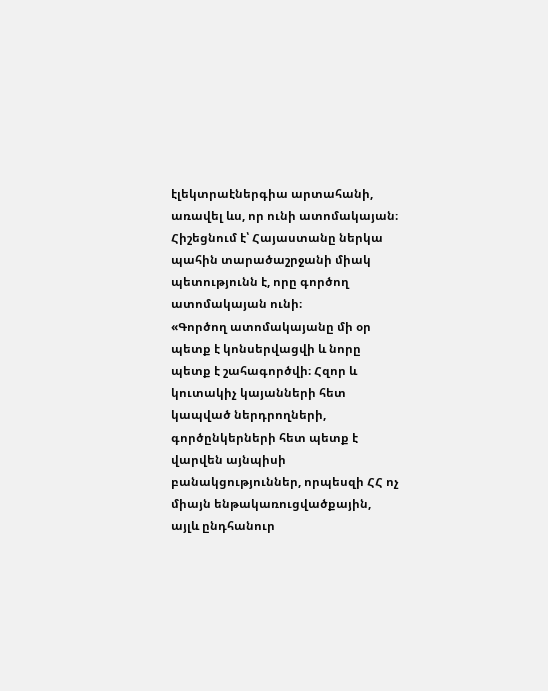էլեկտրաէներգիա արտահանի, առավել ևս, որ ունի ատոմակայան։
Հիշեցնում է՝ Հայաստանը ներկա պահին տարածաշրջանի միակ պետությունն է, որը գործող ատոմակայան ունի։
«Գործող ատոմակայանը մի օր պետք է կոնսերվացվի և նորը պետք է շահագործվի։ Հզոր և կուտակիչ կայանների հետ կապված ներդրողների, գործընկերների հետ պետք է վարվեն այնպիսի բանակցություններ, որպեսզի ՀՀ ոչ միայն ենթակառուցվածքային, այլև ընդհանուր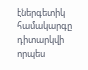էներգետիկ համակարգը դիտարկվի որպես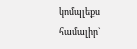կոմպլեքս համալիր`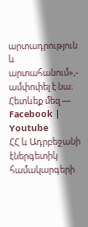արտադրություն և արտահանում»,- ամփոփել է նա։
Հետևեք մեզ — Facebook | Youtube
ՀՀ և Ադրբեջանի էներգետիկ համակարգերի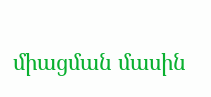միացման մասին